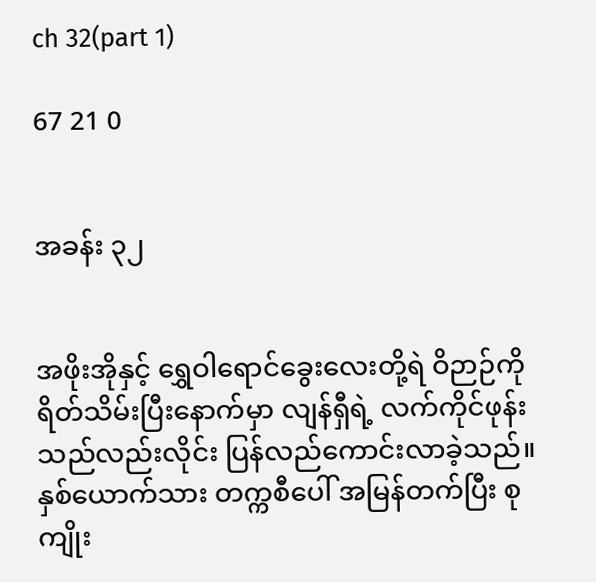ch 32(part 1)

67 21 0


အခန်း ၃၂


အဖိုးအိုနှင့် ရွှေဝါရောင်ခွေး‌လေးတို့ရဲ ဝိဉာဉ်ကို ရိတ်သိမ်းပြီးနောက်မှာ လျန်ရှီရဲ့ လက်ကိုင်ဖုန်းသည်လည်းလိုင်း ပြန်လည်ကောင်းလာခဲ့သည်။ နှစ်ယောက်သား တက္ကစီပေါ် အမြန်တက်ပြီး စုကျိုး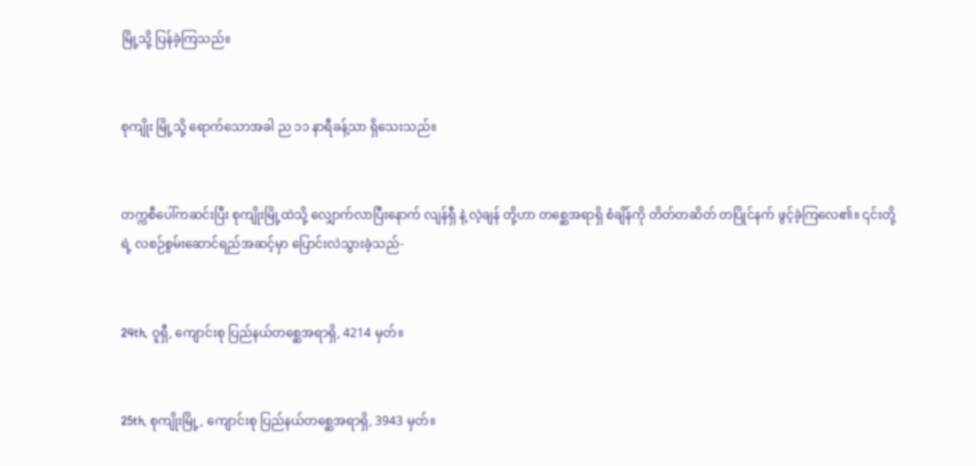မြို့သို့ ပြန်ခဲ့ကြသည်။


စုကျိုး မြို့သို့ ရောက်သောအခါ ည ၁၁ နာရီခန့်သာ ရှိသေးသည်။


တက္ကစီပေါ်ကဆင်းပြီး စုကျိုးမြို့ထဲသို့ လျှောက်လာပြီးနောက် လျန်ရှီ နဲ့ လဲ့ချန် တို့ဟာ တစ္ဆေအရာရှိ စံချိန်ကို တိတ်တဆိတ် တပြိုင်နက် ဖွင့်ခဲ့ကြလေ၏။ ၎င်းတို့ရဲ့ လစဉ်စွမ်းဆောင်ရည်အဆင့်မှာ ပြောင်းလဲသွားခဲ့သည်-


24th, ဝူရှီ, ကျောင်းစု ပြည်နယ်တစ္ဆေအရာရှိ, 4214 မှတ်။


25th, စုကျိုးမြို့, ကျောင်းစု ပြည်နယ်တစ္ဆေအရာရှိ, 3943 မှတ်။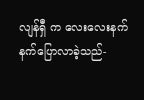လျန်ရှီ က လေးလေးနက်နက်ပြောလာခဲ့သည်-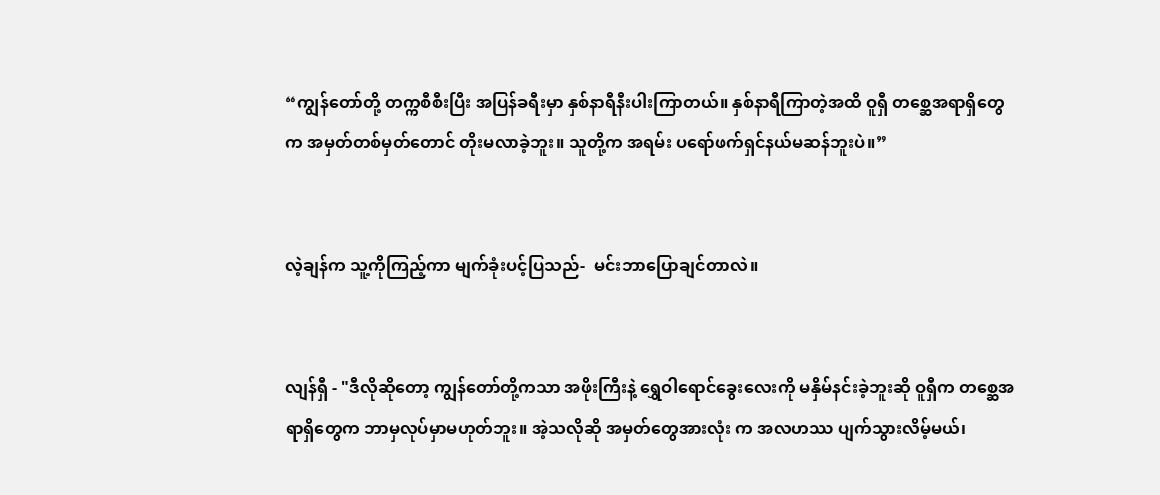“ကျွန်တော်တို့ တက္ကစီစီးပြီး အပြန်ခရီးမှာ နှစ်နာရီနီးပါးကြာတယ်။ နှစ်နာရီကြာတဲ့အထိ ဝူရှီ တစ္ဆေအရာရှိတွေက အမှတ်တစ်မှတ်တောင် တိုးမလာခဲ့ဘူး။ သူတို့က အရမ်း ပရော်ဖက်ရှင်နယ်မဆန်ဘူးပဲ။”


လဲ့ချန်က သူ့ကိုကြည့်ကာ မျက်ခုံးပင့်ပြသည်-  မင်းဘာပြောချင်တာလဲ။


လျန်ရှီ - "ဒီလိုဆိုတော့ ကျွန်တော်တို့ကသာ အဖိုးကြီးနဲ့ ရွှေဝါရောင်ခွေး‌လေးကို မနှိမ်နင်းခဲ့ဘူးဆို ဝူရှီက တစ္ဆေအရာရှိတွေက ဘာမှလုပ်မှာမဟုတ်ဘူး။ အဲ့သလိုဆို အမှတ်တွေအားလုံး က အလဟဿ ပျက်သွားလိမ့်မယ်၊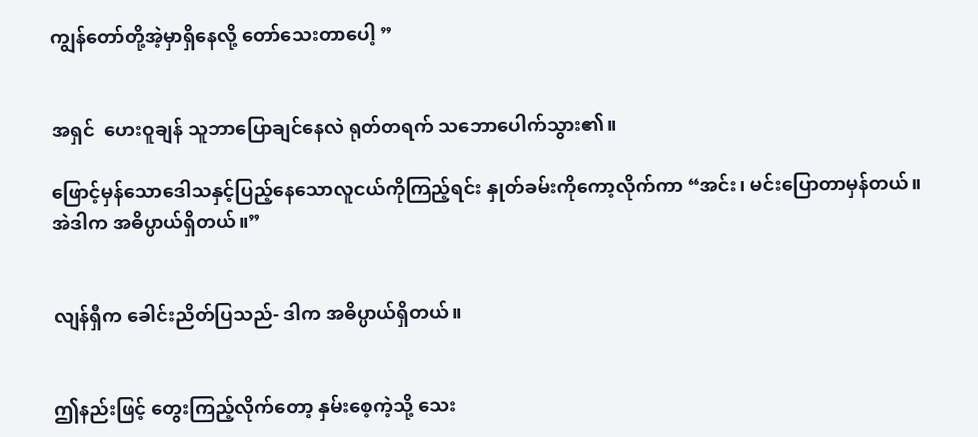ကျွန်တော်တို့အဲ့မှာရှိနေလို့ တော်သေးတာပေါ့ ”


အရှင်  ဟေးဝူချန် သူဘာပြောချင်နေလဲ ရုတ်တရက် သဘောပေါက်သွား၏။

ဖြောင့်မှန်သောဒေါသနှင့်ပြည့်နေသောလူငယ်ကိုကြည့်ရင်း နှုတ်ခမ်းကိုကော့လိုက်ကာ “အင်း၊ မင်းပြောတာမှန်တယ်။ အဲဒါက အဓိပ္ပာယ်ရှိတယ်။”


လျန်ရှီက ခေါင်းညိတ်ပြသည်- ဒါက အဓိပ္ပာယ်ရှိတယ်။


ဤနည်းဖြင့် တွေးကြည့်လိုက်တော့ နှမ်းစေ့ကဲ့သို့ သေး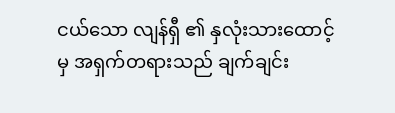ငယ်သော လျန်ရှီ ၏ နှလုံးသားထောင့်မှ အရှက်တရားသည် ချက်ချင်း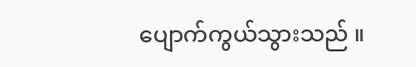ပျောက်ကွယ်သွားသည် ။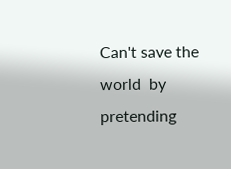Can't save the world  by pretending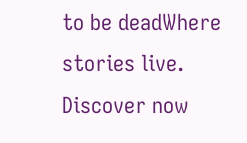to be deadWhere stories live. Discover now